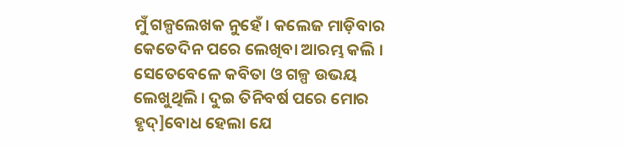ମୁଁ ଗଳ୍ପଲେଖକ ନୁହେଁ । କଲେଜ ମାଡ଼ିବାର କେତେଦିନ ପରେ ଲେଖିବା ଆରମ୍ଭ କଲି । ସେତେବେଳେ କବିତା ଓ ଗଳ୍ପ ଉଭୟ ଲେଖୁଥିଲି । ଦୁଇ ତିନିବର୍ଷ ପରେ ମୋର ହୃଦ୍]ବୋଧ ହେଲା ଯେ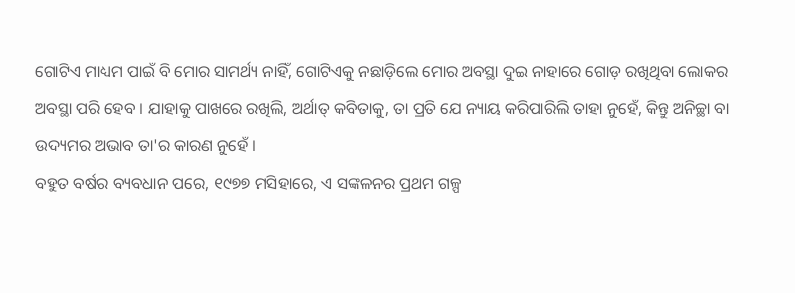ଗୋଟିଏ ମାଧ୍ୟମ ପାଇଁ ବି ମୋର ସାମର୍ଥ୍ୟ ନାହିଁ, ଗୋଟିଏକୁ ନଛାଡ଼ିଲେ ମୋର ଅବସ୍ଥା ଦୁଇ ନାହାରେ ଗୋଡ଼ ରଖିଥିବା ଲୋକର ଅବସ୍ଥା ପରି ହେବ । ଯାହାକୁ ପାଖରେ ରଖିଲି, ଅର୍ଥାତ୍ କବିତାକୁ, ତା ପ୍ରତି ଯେ ନ୍ୟାୟ କରିପାରିଲି ତାହା ନୁହେଁ, କିନ୍ତୁ ଅନିଚ୍ଛା ବା ଉଦ୍ୟମର ଅଭାବ ତା'ର କାରଣ ନୁହେଁ ।
ବହୁତ ବର୍ଷର ବ୍ୟବଧାନ ପରେ, ୧୯୭୭ ମସିହାରେ, ଏ ସଙ୍କଳନର ପ୍ରଥମ ଗଳ୍ପ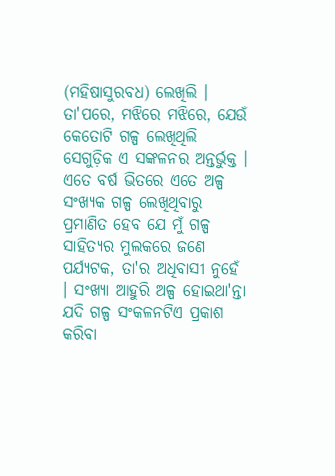(ମହିଷାସୁରବଧ) ଲେଖିଲି । ତା'ପରେ, ମଝିରେ ମଝିରେ, ଯେଉଁ କେତୋଟି ଗଳ୍ପ ଲେଖିଥିଲି ସେଗୁଡ଼ିକ ଏ ସଙ୍କଳନର ଅନ୍ତର୍ଭୁକ୍ତ । ଏତେ ବର୍ଷ ଭିତରେ ଏତେ ଅଳ୍ପ ସଂଖ୍ୟକ ଗଳ୍ପ ଲେଖିଥିବାରୁ ପ୍ରମାଣିତ ହେବ ଯେ ମୁଁ ଗଳ୍ପ ସାହିତ୍ୟର ମୁଲକରେ ଜଣେ ପର୍ଯ୍ୟଟକ, ତା'ର ଅଧିବାସୀ ନୁହେଁ । ସଂଖ୍ୟା ଆହୁରି ଅଳ୍ପ ହୋଇଥା'ନ୍ତା ଯଦି ଗଳ୍ପ ସଂକଳନଟିଏ ପ୍ରକାଶ କରିବା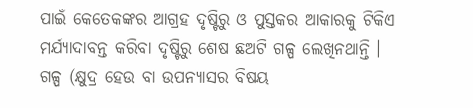ପାଇଁ କେତେକଙ୍କର ଆଗ୍ରହ ଦୃଷ୍ଟିରୁ ଓ ପୁସ୍ତକର ଆକାରକୁ ଟିକିଏ ମର୍ଯ୍ୟାଦାବନ୍ତ କରିବା ଦୃଷ୍ଟିରୁ ଶେଷ ଛଅଟି ଗଳ୍ପ ଲେଖିନଥାନ୍ତି ।
ଗଳ୍ପ (କ୍ଷୁଦ୍ର ହେଉ ବା ଉପନ୍ୟାସର ବିଷୟ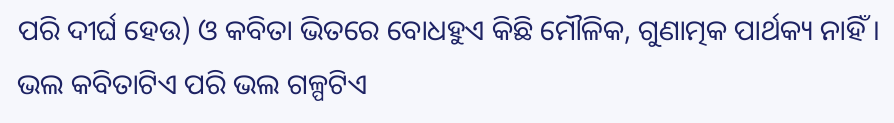ପରି ଦୀର୍ଘ ହେଉ) ଓ କବିତା ଭିତରେ ବୋଧହୁଏ କିଛି ମୌଳିକ, ଗୁଣାତ୍ମକ ପାର୍ଥକ୍ୟ ନାହିଁ । ଭଲ କବିତାଟିଏ ପରି ଭଲ ଗଳ୍ପଟିଏ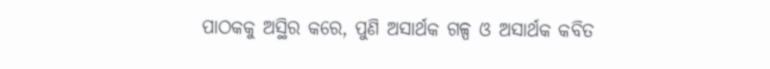ପାଠକକୁ ଅସ୍ଥିର କରେ, ପୁଣି ଅସାର୍ଥକ ଗଳ୍ପ ଓ ଅସାର୍ଥକ କବିତ